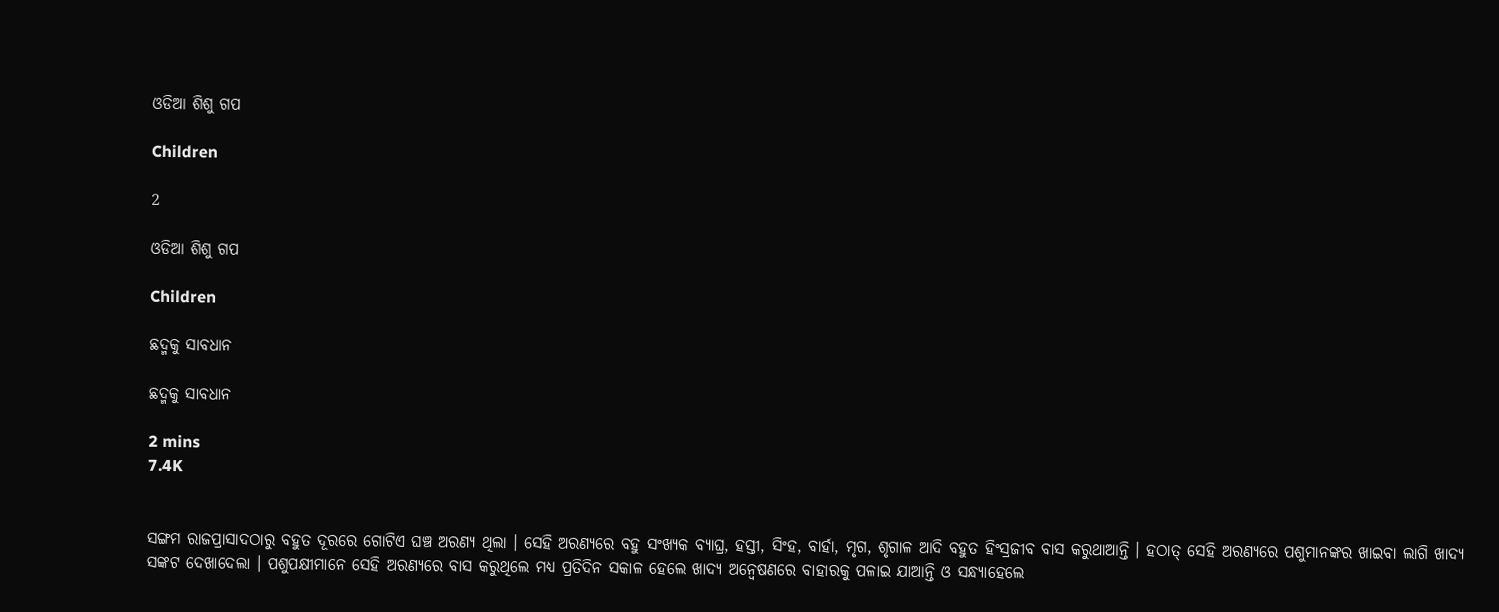ଓଡିଆ ଶିଶୁ ଗପ

Children

2

ଓଡିଆ ଶିଶୁ ଗପ

Children

ଛଦ୍ମକୁ ସାବଧାନ

ଛଦ୍ମକୁ ସାବଧାନ

2 mins
7.4K


ସଙ୍ଗମ ରାଜପ୍ରାସାଦଠାରୁ ବହୁତ ଦୂରରେ ଗୋଟିଏ ଘଞ୍ଚ ଅରଣ୍ୟ ଥିଲା । ସେହି ଅରଣ୍ୟରେ ବହୁ ସଂଖ୍ୟକ ବ୍ୟାଘ୍ର, ହସ୍ତୀ, ସିଂହ, ବାର୍ହା, ମୃଗ, ଶୃଗାଳ ଆଦି ବହୁତ ହିଂସ୍ରଜୀବ ବାସ କରୁଥାଆନ୍ତି । ହଠାତ୍ ସେହି ଅରଣ୍ୟରେ ପଶୁମାନଙ୍କର ଖାଇବା ଲାଗି ଖାଦ୍ୟ ସଙ୍କଟ ଦେଖାଦେଲା । ପଶୁପକ୍ଷୀମାନେ ସେହି ଅରଣ୍ୟରେ ବାସ କରୁଥିଲେ ମଧ୍ୟ ପ୍ରତିଦିନ ସକାଳ ହେଲେ ଖାଦ୍ୟ ଅନ୍ୱେଷଣରେ ବାହାରକୁ ପଳାଇ ଯାଆନ୍ତି ଓ ସନ୍ଧ୍ୟାହେଲେ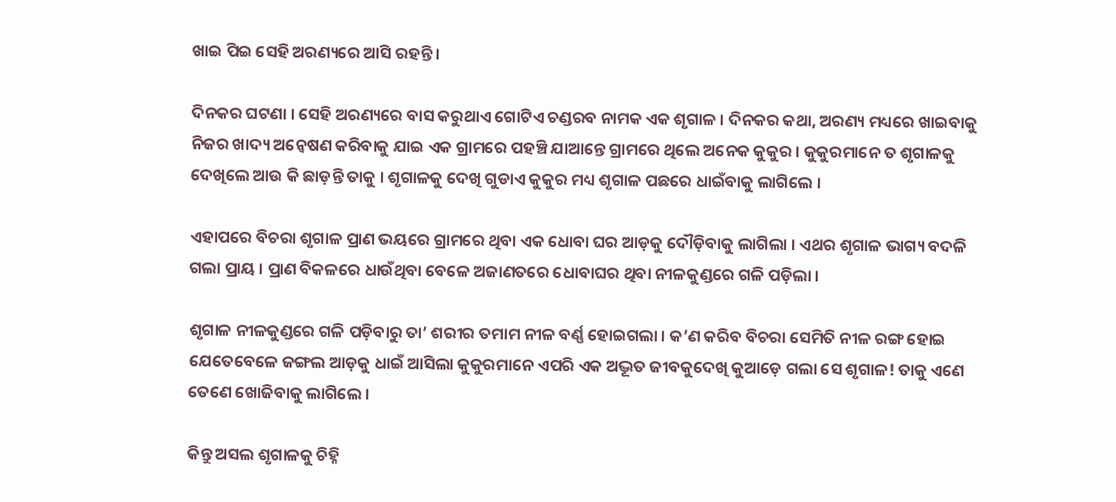ଖାଇ ପିଇ ସେହି ଅରଣ୍ୟରେ ଆସି ରହନ୍ତି ।

ଦିନକର ଘଟଣା । ସେହି ଅରଣ୍ୟରେ ବାସ କରୁଥାଏ ଗୋଟିଏ ଚଣ୍ଡରବ ନାମକ ଏକ ଶୃଗାଳ । ଦିନକର କଥା, ଅରଣ୍ୟ ମଧ୍ୟରେ ଖାଇବାକୁ ନିଜର ଖାଦ୍ୟ ଅନ୍ୱେଷଣ କରିବାକୁ ଯାଇ ଏକ ଗ୍ରାମରେ ପହଞ୍ଚି ଯାଆନ୍ତେ ଗ୍ରାମରେ ଥିଲେ ଅନେକ କୁକୁର । କୁକୁରମାନେ ତ ଶୃଗାଳକୁ ଦେଖିଲେ ଆଉ କି ଛାଡ଼ନ୍ତି ତାକୁ । ଶୃଗାଳକୁ ଦେଖି ଗୁଡାଏ କୁକୁର ମଧ୍ୟ ଶୃଗାଳ ପଛରେ ଧାଇଁବାକୁ ଲାଗିଲେ ।

ଏହାପରେ ବିଚରା ଶୃଗାଳ ପ୍ରାଣ ଭୟରେ ଗ୍ରାମରେ ଥିବା ଏକ ଧୋବା ଘର ଆଡ଼କୁ ଦୌଡ଼ିବାକୁ ଲାଗିଲା । ଏଥର ଶୃଗାଳ ଭାଗ୍ୟ ବଦଳି ଗଲା ପ୍ରାୟ । ପ୍ରାଣ ବିକଳରେ ଧାଉଁଥିବା ବେଳେ ଅଜାଣତରେ ଧୋବାଘର ଥିବା ନୀଳକୁଣ୍ଡରେ ଗଳି ପଡ଼ିଲା ।

ଶୃଗାଳ ନୀଳକୁଣ୍ଡରେ ଗଳି ପଡ଼ିବାରୁ ତା’ ଶରୀର ତମାମ ନୀଳ ବର୍ଣ୍ଣ ହୋଇଗଲା । କ’ଣ କରିବ ବିଚରା ସେମିତି ନୀଳ ରଙ୍ଗ ହୋଇ ଯେତେବେଳେ ଜଙ୍ଗଲ ଆଡ଼କୁ ଧାଇଁ ଆସିଲା କୁକୁରମାନେ ଏପରି ଏକ ଅଦ୍ଭୂତ ଜୀବକୁଦେଖି କୁଆଡ଼େ ଗଲା ସେ ଶୃଗାଳ! ତାକୁ ଏଣେ ତେଣେ ଖୋଜିବାକୁ ଲାଗିଲେ ।

କିନ୍ତୁ ଅସଲ ଶୃଗାଳକୁ ଚିହ୍ନି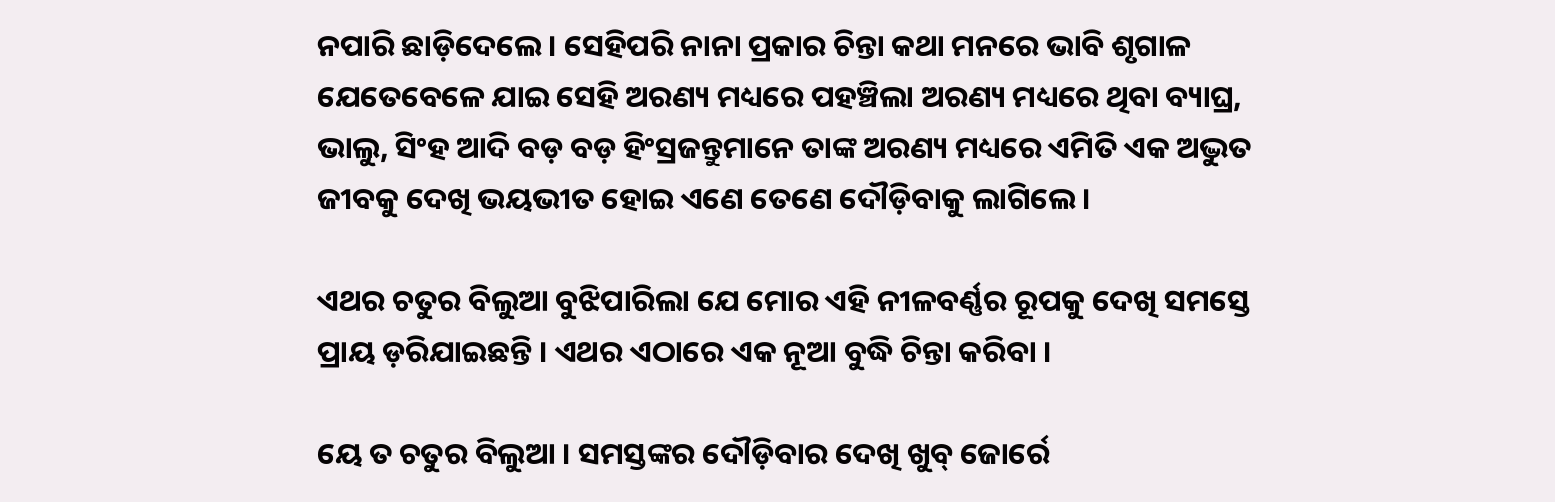ନପାରି ଛାଡ଼ିଦେଲେ । ସେହିପରି ନାନା ପ୍ରକାର ଚିନ୍ତା କଥା ମନରେ ଭାବି ଶୃଗାଳ ଯେତେବେଳେ ଯାଇ ସେହି ଅରଣ୍ୟ ମଧ୍ୟରେ ପହଞ୍ଚିଲା ଅରଣ୍ୟ ମଧ୍ୟରେ ଥିବା ବ୍ୟାଘ୍ର, ଭାଲୁ, ସିଂହ ଆଦି ବଡ଼ ବଡ଼ ହିଂସ୍ରଜନ୍ତୁମାନେ ତାଙ୍କ ଅରଣ୍ୟ ମଧ୍ୟରେ ଏମିତି ଏକ ଅଦ୍ଭୁତ ଜୀବକୁ ଦେଖି ଭୟଭୀତ ହୋଇ ଏଣେ ତେଣେ ଦୌଡ଼ିବାକୁ ଲାଗିଲେ ।

ଏଥର ଚତୁର ବିଲୁଆ ବୁଝିପାରିଲା ଯେ ମୋର ଏହି ନୀଳବର୍ଣ୍ଣର ରୂପକୁ ଦେଖି ସମସ୍ତେ ପ୍ରାୟ ଡ଼ରିଯାଇଛନ୍ତି । ଏଥର ଏଠାରେ ଏକ ନୂଆ ବୁଦ୍ଧି ଚିନ୍ତା କରିବା ।

ୟେ ତ ଚତୁର ବିଲୁଆ । ସମସ୍ତଙ୍କର ଦୌଡ଼ିବାର ଦେଖି ଖୁବ୍ ଜୋର୍ରେ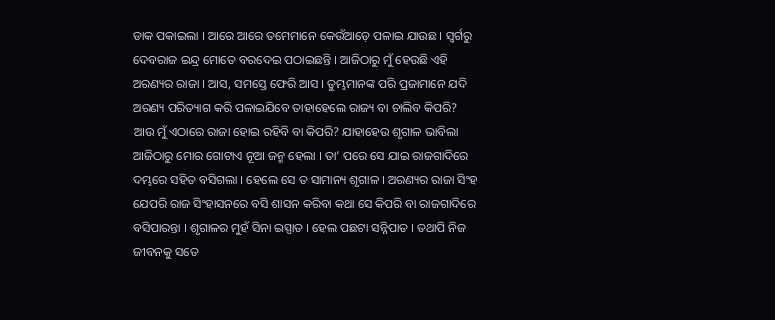ଡାକ ପକାଇଲା । ଆରେ ଆରେ ତମେମାନେ କେଉଁଆଡ଼େ ପଳାଇ ଯାଉଛ । ସ୍ୱର୍ଗରୁ ଦେବରାଜ ଇନ୍ଦ୍ର ମୋତେ ବରଦେଇ ପଠାଇଛନ୍ତି । ଆଜିଠାରୁ ମୁଁ ହେଉଛି ଏହି ଅରଣ୍ୟର ରାଜା । ଆସ, ସମସ୍ତେ ଫେରି ଆସ । ତୁମ୍ଭମାନଙ୍କ ପରି ପ୍ରଜାମାନେ ଯଦି ଅରଣ୍ୟ ପରିତ୍ୟାଗ କରି ପଳାଇଯିବେ ତାହାହେଲେ ରାଜ୍ୟ ବା ଚାଲିବ କିପରି? ଆଉ ମୁଁ ଏଠାରେ ରାଜା ହୋଇ ରହିବି ବା କିପରି? ଯାହାହେଉ ଶୃଗାଳ ଭାବିଲା ଆଜିଠାରୁ ମୋର ଗୋଟାଏ ନୂଆ ଜନ୍ମ ହେଲା । ତା’ ପରେ ସେ ଯାଇ ରାଜଗାଦିରେ ଦମ୍ଭରେ ସହିତ ବସିଗଲା । ହେଲେ ସେ ତ ସାମାନ୍ୟ ଶୃଗାଳ । ଅରଣ୍ୟର ରାଜା ସିଂହ ଯେପରି ରାଜ ସିଂହାସନରେ ବସି ଶାସନ କରିବା କଥା ସେ କିପରି ବା ରାଜଗାଦିରେ ବସିପାରନ୍ତା । ଶୃଗାଳର ମୁହଁ ସିନା ଇସ୍ପାତ । ହେଲ ପଛଟା ସନ୍ନିପାତ । ତଥାପି ନିଜ ଜୀବନକୁ ସତେ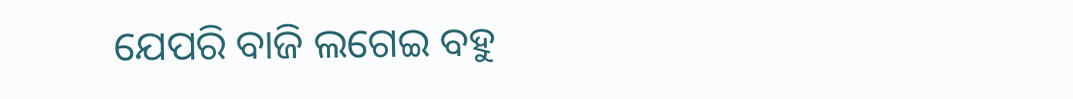ଯେପରି ବାଜି ଲଗେଇ ବହୁ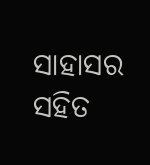ସାହାସର ସହିତ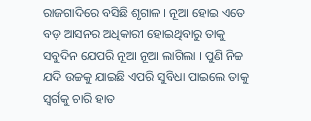ରାଜଗାଦିରେ ବସିଛି ଶୃଗାଳ । ନୂଆ ହୋଇ ଏତେ ବଡ଼ ଆସନର ଅଧିକାରୀ ହୋଇଥିବାରୁ ତାକୁ ସବୁଦିନ ଯେପରି ନୂଆ ନୂଆ ଲାଗିଲା । ପୁଣି ନିଚ୍ଚ ଯଦି ଉଚ୍ଚକୁ ଯାଇଛି ଏପରି ସୁବିଧା ପାଇଲେ ତାକୁ ସ୍ୱର୍ଗକୁ ଚାରି ହାତ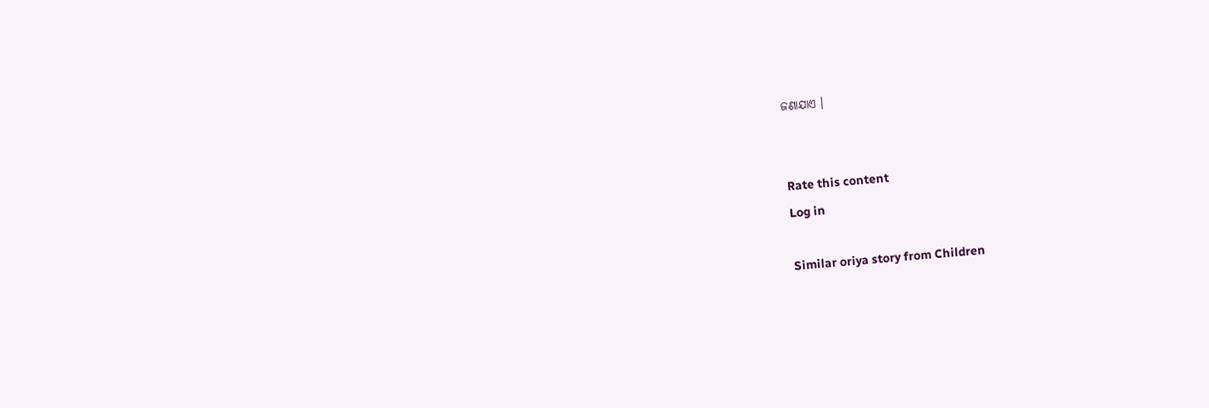ଜଣାଯାଏ ।


Rate this content
Log in

Similar oriya story from Children